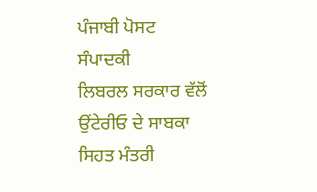ਪੰਜਾਬੀ ਪੋਸਟ ਸੰਪਾਦਕੀ
ਲਿਬਰਲ ਸਰਕਾਰ ਵੱਲੋਂ ਉਂਟੇਰੀਓ ਦੇ ਸਾਬਕਾ ਸਿਹਤ ਮੰਤਰੀ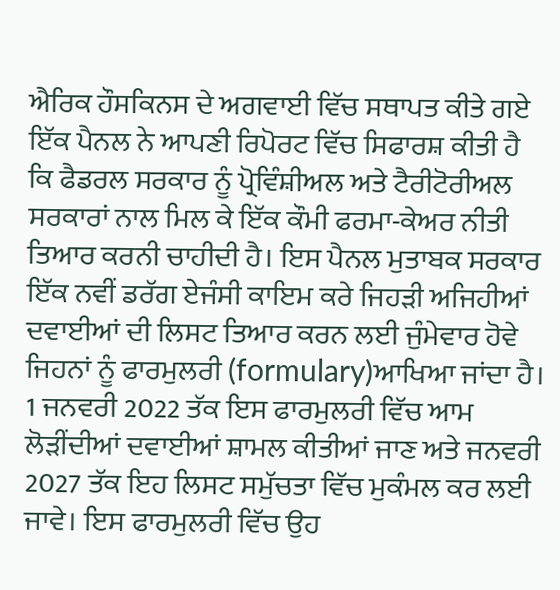ਐਰਿਕ ਹੌਸਕਿਨਸ ਦੇ ਅਗਵਾਈ ਵਿੱਚ ਸਥਾਪਤ ਕੀਤੇ ਗਏ ਇੱਕ ਪੈਨਲ ਨੇ ਆਪਣੀ ਰਿਪੋਰਟ ਵਿੱਚ ਸਿਫਾਰਸ਼ ਕੀਤੀ ਹੈ ਕਿ ਫੈਡਰਲ ਸਰਕਾਰ ਨੂੰ ਪ੍ਰੋਵਿੰਸ਼ੀਅਲ ਅਤੇ ਟੈਰੀਟੋਰੀਅਲ ਸਰਕਾਰਾਂ ਨਾਲ ਮਿਲ ਕੇ ਇੱਕ ਕੌਮੀ ਫਰਮਾ-ਕੇਅਰ ਨੀਤੀ ਤਿਆਰ ਕਰਨੀ ਚਾਹੀਦੀ ਹੈ। ਇਸ ਪੈਨਲ ਮੁਤਾਬਕ ਸਰਕਾਰ ਇੱਕ ਨਵੀਂ ਡਰੱਗ ਏਜੰਸੀ ਕਾਇਮ ਕਰੇ ਜਿਹੜੀ ਅਜਿਹੀਆਂ ਦਵਾਈਆਂ ਦੀ ਲਿਸਟ ਤਿਆਰ ਕਰਨ ਲਈ ਜੁੰਮੇਵਾਰ ਹੋਵੇ ਜਿਹਨਾਂ ਨੂੰ ਫਾਰਮੁਲਰੀ (formulary)ਆਖਿਆ ਜਾਂਦਾ ਹੈ। 1 ਜਨਵਰੀ 2022 ਤੱਕ ਇਸ ਫਾਰਮੁਲਰੀ ਵਿੱਚ ਆਮ ਲੋੜੀਂਦੀਆਂ ਦਵਾਈਆਂ ਸ਼ਾਮਲ ਕੀਤੀਆਂ ਜਾਣ ਅਤੇ ਜਨਵਰੀ 2027 ਤੱਕ ਇਹ ਲਿਸਟ ਸਮੁੱਚਤਾ ਵਿੱਚ ਮੁਕੰਮਲ ਕਰ ਲਈ ਜਾਵੇ। ਇਸ ਫਾਰਮੁਲਰੀ ਵਿੱਚ ਉਹ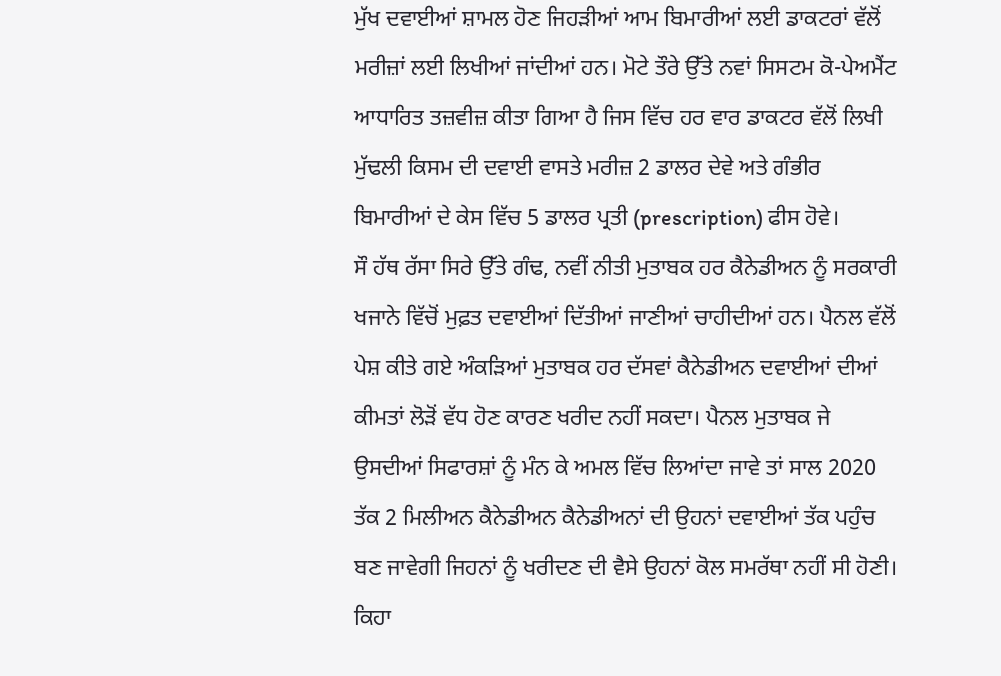ਮੁੱਖ ਦਵਾਈਆਂ ਸ਼ਾਮਲ ਹੋਣ ਜਿਹੜੀਆਂ ਆਮ ਬਿਮਾਰੀਆਂ ਲਈ ਡਾਕਟਰਾਂ ਵੱਲੋਂ ਮਰੀਜ਼ਾਂ ਲਈ ਲਿਖੀਆਂ ਜਾਂਦੀਆਂ ਹਨ। ਮੋਟੇ ਤੌਰੇ ਉੱਤੇ ਨਵਾਂ ਸਿਸਟਮ ਕੋ-ਪੇਅਮੈਂਟ ਆਧਾਰਿਤ ਤਜ਼ਵੀਜ਼ ਕੀਤਾ ਗਿਆ ਹੈ ਜਿਸ ਵਿੱਚ ਹਰ ਵਾਰ ਡਾਕਟਰ ਵੱਲੋਂ ਲਿਖੀ ਮੁੱਢਲੀ ਕਿਸਮ ਦੀ ਦਵਾਈ ਵਾਸਤੇ ਮਰੀਜ਼ 2 ਡਾਲਰ ਦੇਵੇ ਅਤੇ ਗੰਭੀਰ ਬਿਮਾਰੀਆਂ ਦੇ ਕੇਸ ਵਿੱਚ 5 ਡਾਲਰ ਪ੍ਰਤੀ (prescription) ਫੀਸ ਹੋਵੇ।
ਸੌ ਹੱਥ ਰੱਸਾ ਸਿਰੇ ਉੱਤੇ ਗੰਢ, ਨਵੀਂ ਨੀਤੀ ਮੁਤਾਬਕ ਹਰ ਕੈਨੇਡੀਅਨ ਨੂੰ ਸਰਕਾਰੀ ਖਜਾਨੇ ਵਿੱਚੋਂ ਮੁਫ਼ਤ ਦਵਾਈਆਂ ਦਿੱਤੀਆਂ ਜਾਣੀਆਂ ਚਾਹੀਦੀਆਂ ਹਨ। ਪੈਨਲ ਵੱਲੋਂ ਪੇਸ਼ ਕੀਤੇ ਗਏ ਅੰਕੜਿਆਂ ਮੁਤਾਬਕ ਹਰ ਦੱਸਵਾਂ ਕੈਨੇਡੀਅਨ ਦਵਾਈਆਂ ਦੀਆਂ ਕੀਮਤਾਂ ਲੋੜੋਂ ਵੱਧ ਹੋਣ ਕਾਰਣ ਖਰੀਦ ਨਹੀਂ ਸਕਦਾ। ਪੈਨਲ ਮੁਤਾਬਕ ਜੇ ਉਸਦੀਆਂ ਸਿਫਾਰਸ਼ਾਂ ਨੂੰ ਮੰਨ ਕੇ ਅਮਲ ਵਿੱਚ ਲਿਆਂਦਾ ਜਾਵੇ ਤਾਂ ਸਾਲ 2020 ਤੱਕ 2 ਮਿਲੀਅਨ ਕੈਨੇਡੀਅਨ ਕੈਨੇਡੀਅਨਾਂ ਦੀ ਉਹਨਾਂ ਦਵਾਈਆਂ ਤੱਕ ਪਹੁੰਚ ਬਣ ਜਾਵੇਗੀ ਜਿਹਨਾਂ ਨੂੰ ਖਰੀਦਣ ਦੀ ਵੈਸੇ ਉਹਨਾਂ ਕੋਲ ਸਮਰੱਥਾ ਨਹੀਂ ਸੀ ਹੋਣੀ। ਕਿਹਾ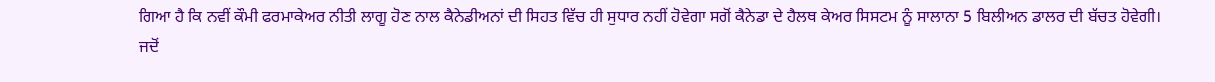ਗਿਆ ਹੈ ਕਿ ਨਵੀਂ ਕੌਮੀ ਫਰਮਾਕੇਅਰ ਨੀਤੀ ਲਾਗੂ ਹੋਣ ਨਾਲ ਕੈਨੇਡੀਅਨਾਂ ਦੀ ਸਿਹਤ ਵਿੱਚ ਹੀ ਸੁਧਾਰ ਨਹੀਂ ਹੋਵੇਗਾ ਸਗੋਂ ਕੈਨੇਡਾ ਦੇ ਹੈਲਥ ਕੇਅਰ ਸਿਸਟਮ ਨੂੰ ਸਾਲਾਨਾ 5 ਬਿਲੀਅਨ ਡਾਲਰ ਦੀ ਬੱਚਤ ਹੋਵੇਗੀ।
ਜਦੋਂ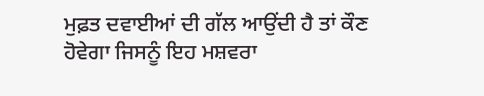ਮੁਫ਼ਤ ਦਵਾਈਆਂ ਦੀ ਗੱਲ ਆਉਂਦੀ ਹੈ ਤਾਂ ਕੌਣ ਹੋਵੇਗਾ ਜਿਸਨੂੰ ਇਹ ਮਸ਼ਵਰਾ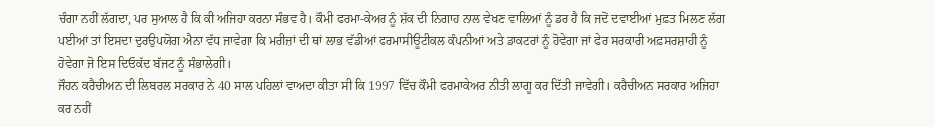ਚੰਗਾ ਨਹੀਂ ਲੱਗਦਾ, ਪਰ ਸੁਆਲ ਹੈ ਕਿ ਕੀ ਅਜਿਹਾ ਕਰਨਾ ਸੰਭਵ ਹੈ। ਕੌਮੀ ਫਰਮਾ-ਕੇਅਰ ਨੂੰ ਸ਼ੱਕ ਦੀ ਨਿਗਾਹ ਨਾਲ ਵੇਖਣ ਵਾਲਿਆਂ ਨੂੰ ਡਰ ਹੈ ਕਿ ਜਦੋਂ ਦਵਾਈਆਂ ਮੁਫ਼ਤ ਮਿਲਣ ਲੱਗ ਪਈਆਂ ਤਾਂ ਇਸਦਾ ਦੁਰਉਪਯੋਗ ਐਨਾ ਵੱਧ ਜਾਵੇਗਾ ਕਿ ਮਰੀਜ਼ਾਂ ਦੀ ਥਾਂ ਲਾਭ ਵੱਡੀਆਂ ਫਰਮਾਸੀਊਟੀਕਲ ਕੰਪਨੀਆਂ ਅਤੇ ਡਾਕਟਰਾਂ ਨੂੰ ਹੋਵੇਗਾ ਜਾਂ ਫੇਰ ਸਰਕਾਰੀ ਅਫ਼ਸਰਸ਼ਾਹੀ ਨੂੰ ਹੋਵੇਗਾ ਜੋ ਇਸ ਦਿਓਕੱਦ ਬੱਜਟ ਨੂੰ ਸੰਭਾਲੇਗੀ।
ਜੌਹਨ ਕਰੈਚੀਅਨ ਦੀ ਲਿਬਰਲ ਸਰਕਾਰ ਨੇ 40 ਸਾਲ ਪਹਿਲਾਂ ਵਾਅਦਾ ਕੀਤਾ ਸੀ ਕਿ 1997 ਵਿੱਚ ਕੌਮੀ ਫਰਮਾਕੇਅਰ ਨੀਤੀ ਲਾਗੂ ਕਰ ਦਿੱਤੀ ਜਾਵੇਗੀ। ਕਰੈਚੀਅਨ ਸਰਕਾਰ ਅਜਿਹਾ ਕਰ ਨਹੀਂ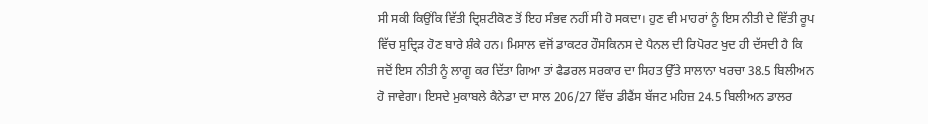ਸੀ ਸਕੀ ਕਿਉਂਕਿ ਵਿੱਤੀ ਦ੍ਰਿਸ਼ਟੀਕੋਣ ਤੋਂ ਇਹ ਸੰਭਵ ਨਹੀਂ ਸੀ ਹੋ ਸਕਦਾ। ਹੁਣ ਵੀ ਮਾਹਰਾਂ ਨੂੰ ਇਸ ਨੀਤੀ ਦੇ ਵਿੱਤੀ ਰੂਪ ਵਿੱਚ ਸੁਦ੍ਰਿੜ ਹੋਣ ਬਾਰੇ ਸ਼ੰਕੇ ਹਨ। ਮਿਸਾਲ ਵਜੋਂ ਡਾਕਟਰ ਹੌਸਕਿਨਸ ਦੇ ਪੈਨਲ ਦੀ ਰਿਪੋਰਟ ਖੁਦ ਹੀ ਦੱਸਦੀ ਹੈ ਕਿ ਜਦੋਂ ਇਸ ਨੀਤੀ ਨੂੰ ਲਾਗੂ ਕਰ ਦਿੱਤਾ ਗਿਆ ਤਾਂ ਫੈਡਰਲ ਸਰਕਾਰ ਦਾ ਸਿਹਤ ਉੱਤੇ ਸਾਲਾਨਾ ਖਰਚਾ 38.5 ਬਿਲੀਅਨ ਹੋ ਜਾਵੇਗਾ। ਇਸਦੇ ਮੁਕਾਬਲੇ ਕੈਨੇਡਾ ਦਾ ਸਾਲ 206/27 ਵਿੱਚ ਡੀਫੈਂਸ ਬੱਜਟ ਮਹਿਜ਼ 24.5 ਬਿਲੀਅਨ ਡਾਲਰ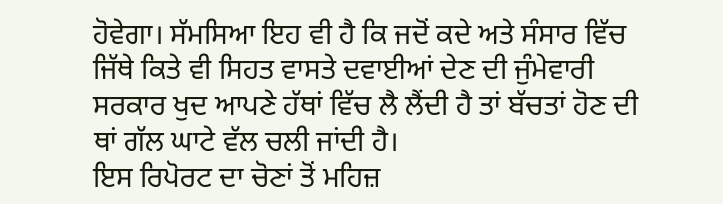ਹੋਵੇਗਾ। ਸੱਮਸਿਆ ਇਹ ਵੀ ਹੈ ਕਿ ਜਦੋਂ ਕਦੇ ਅਤੇ ਸੰਸਾਰ ਵਿੱਚ ਜਿੱਥੇ ਕਿਤੇ ਵੀ ਸਿਹਤ ਵਾਸਤੇ ਦਵਾਈਆਂ ਦੇਣ ਦੀ ਜੁੰਮੇਵਾਰੀ ਸਰਕਾਰ ਖੁਦ ਆਪਣੇ ਹੱਥਾਂ ਵਿੱਚ ਲੈ ਲੈਂਦੀ ਹੈ ਤਾਂ ਬੱਚਤਾਂ ਹੋਣ ਦੀ ਥਾਂ ਗੱਲ ਘਾਟੇ ਵੱਲ ਚਲੀ ਜਾਂਦੀ ਹੈ।
ਇਸ ਰਿਪੋਰਟ ਦਾ ਚੋਣਾਂ ਤੋਂ ਮਹਿਜ਼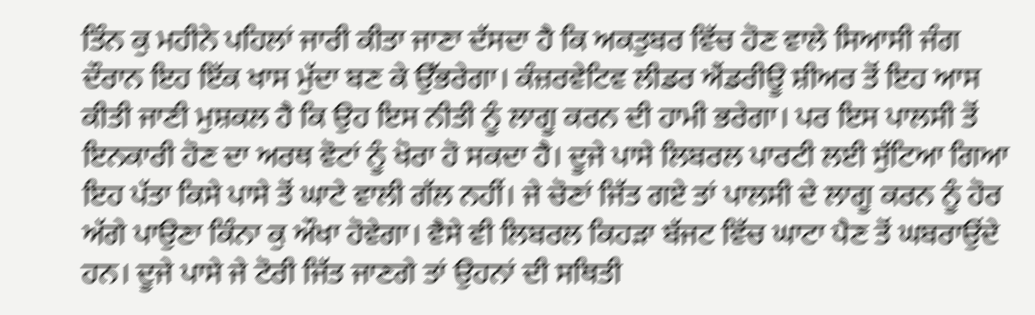ਤਿੰਨ ਕੁ ਮਹੀਨੇ ਪਹਿਲਾਂ ਜਾਰੀ ਕੀਤਾ ਜਾਣਾ ਦੱਸਦਾ ਹੈ ਕਿ ਅਕਤੁਬਰ ਵਿੱਚ ਹੋਣ ਵਾਲੇ ਸਿਆਸੀ ਜੰਗ ਦੌਰਾਨ ਇਹ ਇੱਕ ਖਾਸ ਮੁੱਦਾ ਬਣ ਕੇ ਉੱਭਰੇਗਾ। ਕੰਜ਼ਰਵੇਟਿਵ ਲੀਡਰ ਐਂਡਰੀਊ ਸ਼ੀਅਰ ਤੋਂ ਇਹ ਆਸ ਕੀਤੀ ਜਾਣੀ ਮੁਸ਼ਕਲ ਹੈ ਕਿ ਉਹ ਇਸ ਨੀਤੀ ਨੂੰ ਲਾਗੂ ਕਰਨ ਦੀ ਹਾਮੀ ਭਰੇਗਾ। ਪਰ ਇਸ ਪਾਲਸੀ ਤੋਂ ਇਨਕਾਰੀ ਹੋਣ ਦਾ ਅਰਥ ਵੋਟਾਂ ਨੂੰ ਖੋਰਾ ਹੋ ਸਕਦਾ ਹੈ। ਦੂਜੇ ਪਾਸੇ ਲਿਬਰਲ ਪਾਰਟੀ ਲਈ ਸੁੱਟਿਆ ਗਿਆ ਇਹ ਪੱਤਾ ਕਿਸੇ ਪਾਸੇ ਤੋਂ ਘਾਟੇ ਵਾਲੀ ਗੱਲ ਨਹੀਂ। ਜੇ ਚੋਣਾਂ ਜਿੱਤ ਗਏ ਤਾਂ ਪਾਲਸੀ ਦੇ ਲਾਗੂ ਕਰਨ ਨੂੰ ਹੋਰ ਅੱਗੇ ਪਾਉਣਾ ਕਿੰਨਾ ਕੁ ਔਖਾ ਹੋਵੇਗਾ। ਵੈਸੇ ਵੀ ਲਿਬਰਲ ਕਿਹੜਾ ਬੱਜਟ ਵਿੱਚ ਘਾਟਾ ਪੈਣ ਤੋਂ ਘਬਰਾਉਂਦੇ ਹਨ। ਦੂਜੇ ਪਾਸੇ ਜੇ ਟੋਰੀ ਜਿੱਤ ਜਾਣਗੇ ਤਾਂ ਉਹਨਾਂ ਦੀ ਸਥਿਤੀ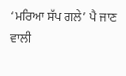‘ਮਰਿਆ ਸੱਪ ਗਲੇ’ ਪੈ ਜਾਣ ਵਾਲੀ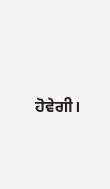ਹੋਵੇਗੀ।